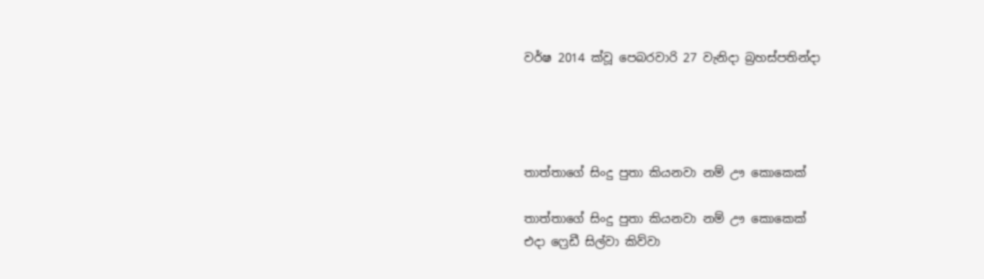වර්ෂ 2014 ක්වූ පෙබරවාරි 27 වැනිදා බ්‍රහස්පතින්දා




තාත්තාගේ සිංදු පුතා කියනවා නම් ඌ කොකෙක්

තාත්තාගේ සිංදු පුතා කියනවා නම් ඌ කොකෙක්
එදා ෆ්‍රෙඩී සිල්වා කිව්වා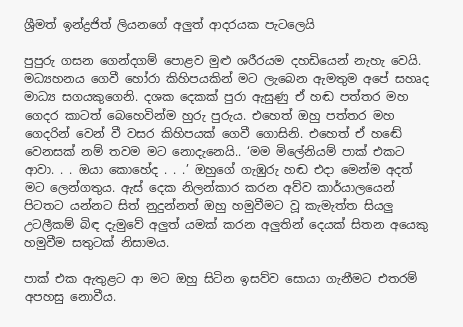ශ්‍රීමත් ඉන්ද්‍රජිත් ලියනගේ අලුත් ආදරයක පැටලෙයි

පුපුරු ගසන ගෙන්දගම් පොළව මුළු ශරීරයම දහඩියෙන් නැහැ වෙයි. මධ්‍යහනය ගෙවී හෝරා කිහිපයකින් මට ලැබෙන ඇමතුම අපේ සහෘද මාධ්‍ය සගයකුගෙනි. දශක දෙකක් පුරා ඇසුණු ඒ හඬ පත්තර මහ ගෙදර කාටත් බෙහෙවින්ම හුරු පුරුය. එහෙත් ඔහු පත්තර මහ ගෙදරින් වෙන් වී වසර කිහිපයක් ගෙවී ගොසිනි. එහෙත් ඒ හඬේ වෙනසක් නම් තවම මට නොදැනෙයි.. ‘මම මිලේනියම් පාක් එකට ආවා. . . ඔයා කොහේද . . .’ ඔහුගේ ගැඹුරු හඬ එදා මෙන්ම අදත් මට ලෙන්ගතුය. ඇස් දෙක නිලන්කාර කරන අව්ව කාර්යාලයෙන් පිටතට යන්නට සිත් නුදුන්නත් ඔහු හමුවීමට වූ කැමැත්ත සියලු උටලීකම් බිඳ දැමුවේ අලුත් යමක් කරන අලුතින් දෙයක් සිතන අයෙකු හමුවීම සතුටක් නිසාමය.

පාක් එක ඇතුළට ආ මට ඔහු සිටින ඉසව්ව සොයා ගැනීමට එතරම් අපහසු නොවීය.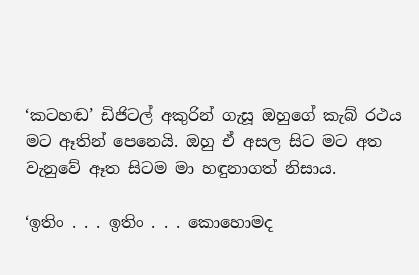‘කටහඬ’ ඩිජිටල් අකුරින් ගැසූ ඔහුගේ කැබ් රථය මට ඈතින් පෙනෙයි. ඔහු ඒ අසල සිට මට අත වැනුවේ ඈත සිටම මා හඳුනාගත් නිසාය.

‘ඉතිං . . . ඉතිං . . . කොහොමද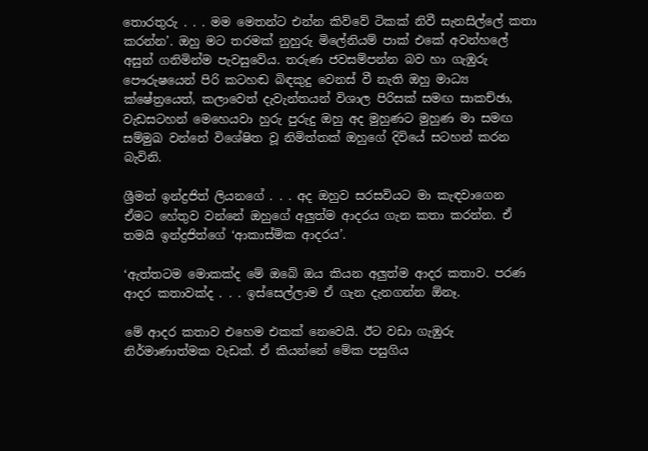තොරතුරු . . . මම මෙතන්ට එන්න කිව්වේ ටිකක් නිවී සැනසිල්ලේ කතා කරන්න’. ඔහු මට තරමක් නුහුරු මිලේනියම් පාක් එකේ අවන්හලේ අසුන් ගනිමින්ම පැවසුවේය. තරුණ ජවසම්පන්න බව හා ගැඹුරු පෞරුෂයෙන් පිරි කටහඬ බිඳකුදු වෙනස් වී නැති ඔහු මාධ්‍ය ක්ෂේත්‍රයෙත්, කලාවෙත් දැවැන්තයන් විශාල පිරිසක් සමඟ සාකච්ඡා, වැඩසටහන් මෙහෙයවා හුරු පුරුදු ඔහු අද මුහුණට මුහුණ මා සමඟ සම්මුඛ වන්නේ විශේෂිත වූ නිමිත්තක් ඔහුගේ දිවියේ සටහන් කරන බැවිනි.

ශ්‍රීමත් ඉන්ද්‍රජිත් ලියනගේ . . . අද ඔහුව සරසවියට මා කැඳවාගෙන ඒමට හේතුව වන්නේ ඔහුගේ අලුත්ම ආදරය ගැන කතා කරන්න. ඒ තමයි ඉන්ද්‍රජිත්ගේ ‘ආකාස්මික ආදරය’.

‘ඇත්තටම මොකක්ද මේ ඔබේ ඔය කියන අලුත්ම ආදර කතාව. පරණ ආදර කතාවක්ද . . . ඉස්සෙල්ලාම ඒ ගැන දැනගන්න ඕනෑ.

මේ ආදර කතාව එහෙම එකක් නෙවෙයි. ඊට වඩා ගැඹුරු නිර්මාණාත්මක වැඩක්. ඒ කියන්නේ මේක පසුගිය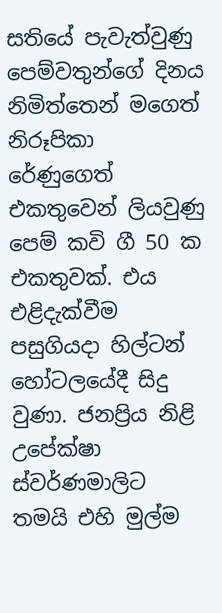සතියේ පැවැත්වුණු පෙම්වතුන්ගේ දිනය නිමිත්තෙන් මගෙත් නිරූපිකා රේණුගෙත් එකතුවෙන් ලියවුණු පෙම් කවි ගී 50 ක එකතුවක්. එය එළිදැක්වීම පසුගියදා හිල්ටන් හෝටලයේදී සිදු වුණා. ජනප්‍රිය නිළි උපේක්ෂා ස්වර්ණමාලිට තමයි එහි මුල්ම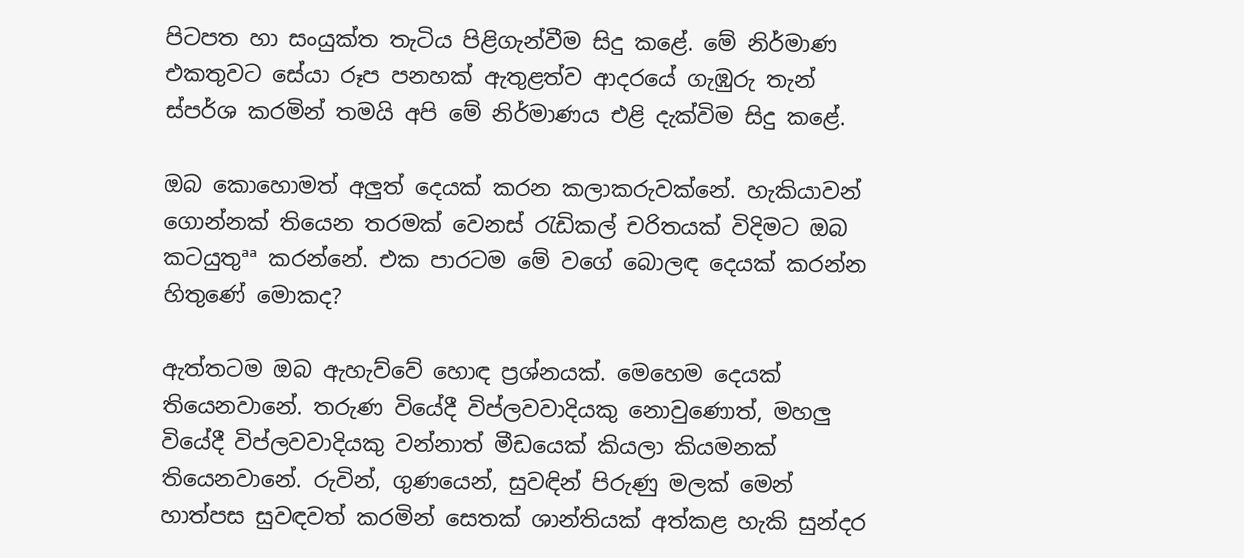පිටපත හා සංයුක්ත තැටිය පිළිගැන්වීම සිදු කළේ. මේ නිර්මාණ එකතුවට සේයා රූප පනහක් ඇතුළත්ව ආදරයේ ගැඹුරු තැන් ස්පර්ශ කරමින් තමයි අපි මේ නිර්මාණය එළි දැක්විම සිදු කළේ.

ඔබ කොහොමත් අලුත් දෙයක් කරන කලාකරුවක්නේ. හැකියාවන් ගොන්නක් තියෙන තරමක් වෙනස් රැඩිකල් චරිතයක් විදිමට ඔබ කටයුතුªª කරන්නේ. එක පාරටම මේ වගේ බොලඳ දෙයක් කරන්න හිතුණේ මොකද?

ඇත්තටම ඔබ ඇහැව්වේ හොඳ ප්‍රශ්නයක්. මෙහෙම දෙයක් තියෙනවානේ. තරුණ වියේදී විප්ලවවාදියකු නොවුණොත්, මහලු වියේදී විප්ලවවාදියකු වන්නාත් මීඩයෙක් කියලා කියමනක් තියෙනවානේ. රුවින්, ගුණයෙන්, සුවඳින් පිරුණු මලක් මෙන් හාත්පස සුවඳවත් කරමින් සෙතක් ශාන්තියක් අත්කළ හැකි සුන්දර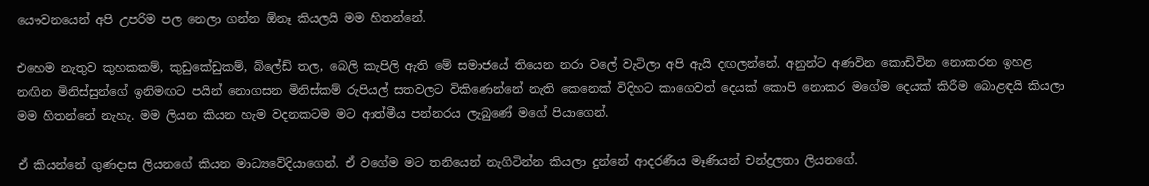යෞවනයෙන් අපි උපරිම පල නෙලා ගන්න ඕනෑ කියලයි මම හිතන්නේ.

එහෙම නැතුව කුහකකම්, කුඩුකේඩුකම්, බ්ලේඩ් තල, බෙලි කැපිලි ඇති මේ සමාජයේ තියෙන නරා වලේ වැටිලා අපි ඇයි දඟලන්නේ. අනුන්ට අණවින කොඩිවින නොකරන ඉහළ නඟින මිනිස්සුන්ගේ ඉනිමඟට පයින් නොගසන මිනිස්කම් රුපියල් සතවලට විකිණෙන්නේ නැති කෙනෙක් විදිහට කාගෙවත් දෙයක් කොපි නොකර මගේම දෙයක් කිරීම බොළඳයි කියලා මම හිතන්නේ නැහැ. මම ලියන කියන හැම වදනකටම මට ආත්මීය පන්නරය ලැබුණේ මගේ පියාගෙන්.

ඒ කියන්නේ ගුණදාස ලියනගේ කියන මාධ්‍යවේදියාගෙන්. ඒ වගේම මට තනියෙන් නැගිටින්න කියලා දුන්නේ ආදරණීය මෑණියන් චන්ද්‍රලතා ලියනගේ.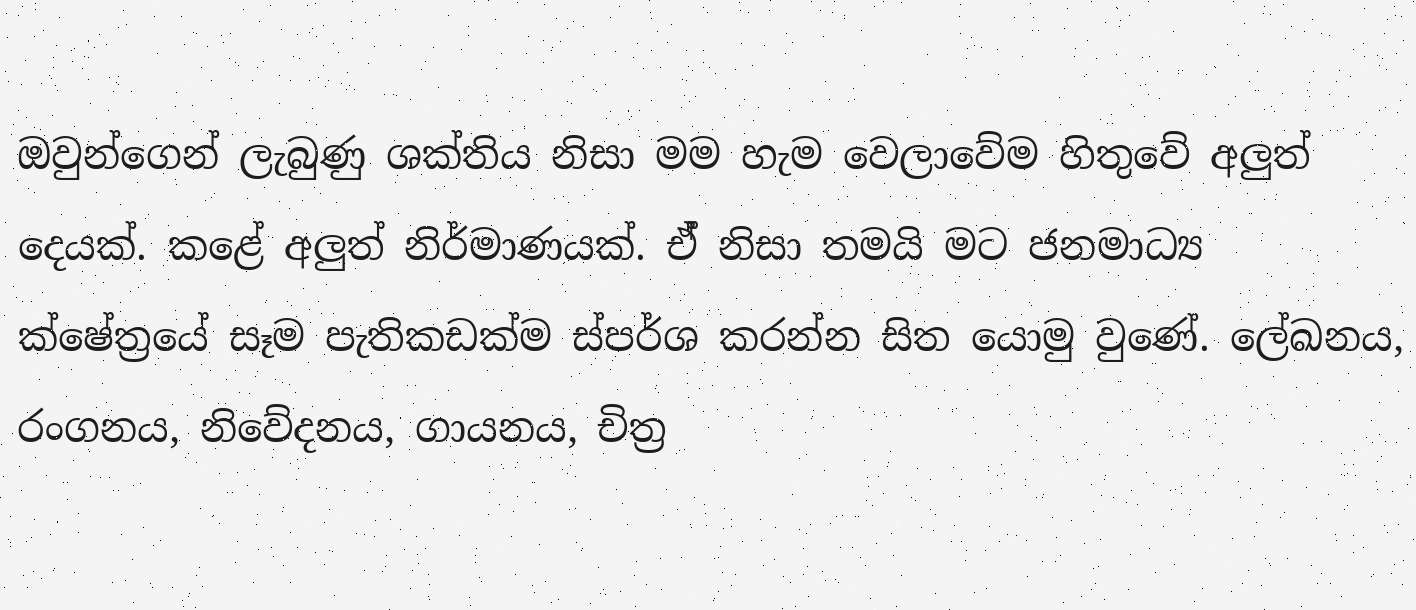ඔවුන්ගෙන් ලැබුණු ශක්තිය නිසා මම හැම වෙලාවේම හිතුවේ අලුත් දෙයක්. කළේ අලුත් නිර්මාණයක්. ඒ් නිසා තමයි මට ජනමාධ්‍ය ක්ෂේත්‍රයේ සෑම පැතිකඩක්ම ස්පර්ශ කරන්න සිත යොමු වුණේ. ලේඛනය, රංගනය, නිවේදනය, ගායනය, චිත්‍ර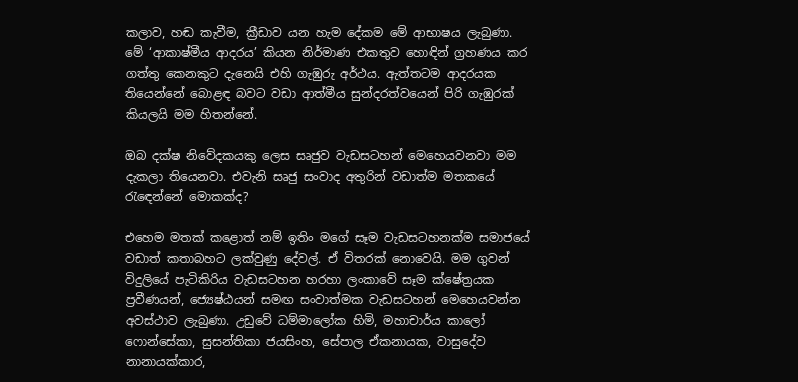කලාව, හඬ කැවීම, ක්‍රීඩාව යන හැම දේකම මේ ආභාෂය ලැබුණා. මේ ‘ආකාෂ්මීය ආදරය’ කියන නිර්මාණ එකතුව හොඳින් ග්‍රහණය කර ගත්තු කෙනකුට දැනෙයි එහි ගැඹුරු අර්ථය. ඇත්තටම ආදරයක තියෙන්නේ බොළඳ බවට වඩා ආත්මීය සුන්දරත්වයෙන් පිරි ගැඹුරක් කියලයි මම හිතන්නේ.

ඔබ දක්ෂ නිවේදකයකු ලෙස සෘජුව වැඩසටහන් මෙහෙයවනවා මම දැකලා තියෙනවා. එවැනි සෘජු සංවාද අතුරින් වඩාත්ම මතකයේ රැඳෙන්නේ මොකක්ද?

එහෙම මතක් කළොත් නම් ඉතිං මගේ සෑම වැඩසටහනක්ම සමාජයේ වඩාත් කතාබහට ලක්වුණු දේවල්. ඒ විතරක් නොවෙයි. මම ගුවන් විදුලියේ පැටිකිරිය වැඩසටහන හරහා ලංකාවේ සෑම ක්ෂේත්‍රයක ප්‍රවීණයන්, ජ්‍යෙෂ්ඨයන් සමඟ සංවාත්මක වැඩසටහන් මෙහෙයවන්න අවස්ථාව ලැබුණා. උඩුවේ ධම්මාලෝක හිමි, මහාචාර්ය කාලෝ ෆොන්සේකා, සුසන්තිකා ජයසිංහ, සේපාල ඒකනායක, වාසුදේව නානායක්කාර,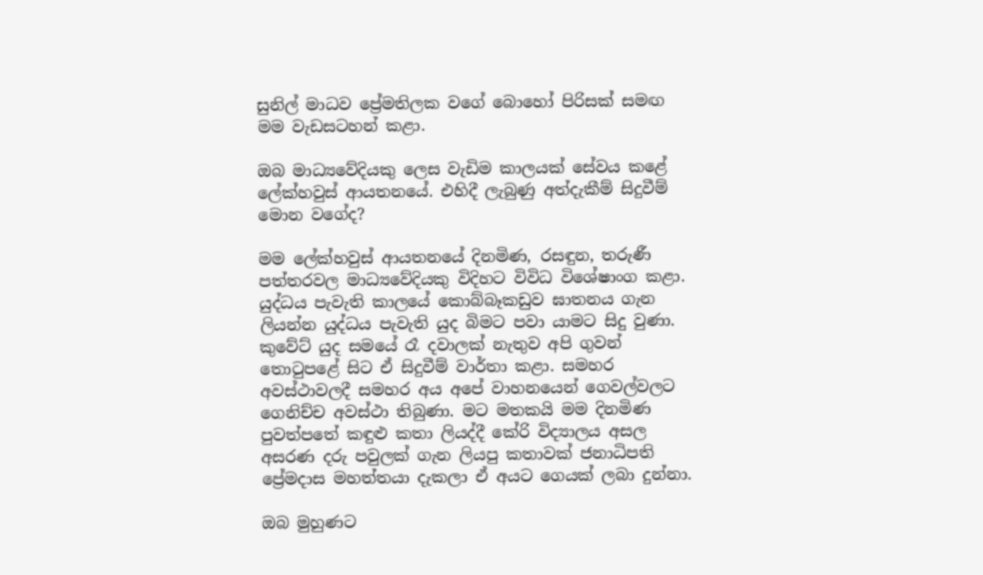සුනිල් මාධව ප්‍රේමතිලක වගේ බොහෝ පිරිසක් සමඟ මම වැඩසටහන් කළා.

ඔබ මාධ්‍යවේදියකු ලෙස වැඩිම කාලයක් සේවය කළේ ලේක්හවුස් ආයතනයේ. එහිදී ලැබුණු අත්දැකීම් සිදුවීම් මොන වගේද?

මම ලේක්හවුස් ආයතනයේ දිනමිණ, රසඳුන, තරුණී පත්තරවල මාධ්‍යවේදියකු විදිහට විවිධ විශේෂාංග කළා. යුද්ධය පැවැති කාලයේ කොබ්බෑකඩුව ඝාතනය ගැන ලියන්න යුද්ධය පැවැති යුද බිමට පවා යාමට සිදු වුණා. කුවේට් යුද සමයේ රෑ දවාලක් නැතුව අපි ගුවන් තොටුපළේ සිට ඒ සිදුවීම් වාර්තා කළා. සමහර අවස්ථාවලදී සමහර අය අපේ වාහනයෙන් ගෙවල්වලට ගෙනිච්ච අවස්ථා තිබුණා. මට මතකයි මම දිනමිණ පුවත්පතේ කඳුළු කතා ලියද්දී කේරි විද්‍යාලය අසල අසරණ දරු පවුලක් ගැන ලියපු කතාවක් ජනාධිපති ප්‍රේමදාස මහත්තයා දැකලා ඒ අයට ගෙයක් ලබා දුන්නා.

ඔබ මුහුණට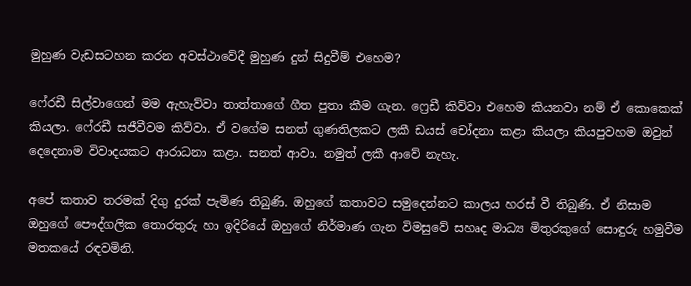මුහුණ වැඩසටහන කරන අවස්ථාවේදී මුහුණ දුන් සිදුවීම් එහෙම?

ෆේ‍රඩී සිල්වාගෙන් මම ඇහැව්වා තාත්තාගේ ගීත පුතා කීම ගැන. ෆ්‍රෙඩී කිව්වා එහෙම කියනවා නම් ඒ කොකෙක් කියලා. ෆේ‍රඩී සජීවීවම කිව්වා. ඒ වගේම සනත් ගුණතිලකට ලකී ඩයස් චෝදනා කළා කියලා කියපුවහම ඔවුන් දෙදෙනාම විවාදයකට ආරාධනා කළා. සනත් ආවා. නමුත් ලකී ආවේ නැහැ.

අපේ කතාව තරමක් දිගු දුරක් පැමිණ තිබුණි. ඔහුගේ කතාවට සමුදෙන්නට කාලය හරස් වී තිබුණි. ඒ නිසාම ඔහුගේ පෞද්ගලික තොරතුරු හා ඉදිරියේ ඔහුගේ නිර්මාණ ගැන විමසුවේ සහෘද මාධ්‍ය මිතුරකුගේ සොඳුරු හමුවීම මතකයේ රඳවමිනි.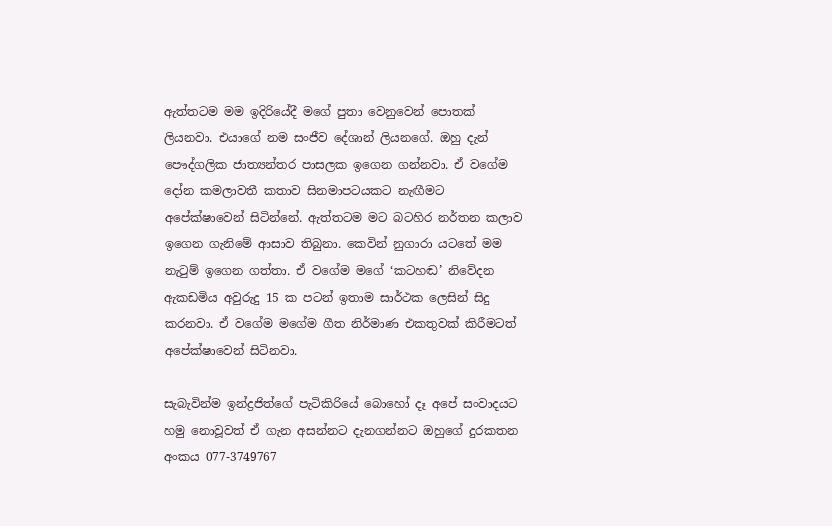ඇත්තටම මම ඉදිරියේදී මගේ පුතා වෙනුවෙන් පොතක් ලියනවා. එයාගේ නම සංජීව දේශාන් ලියනගේ. ඔහු දැන් පෞද්ගලික ජාත්‍යන්තර පාසලක ඉගෙන ගන්නවා. ඒ වගේම දෝන කමලාවතී කතාව සිනමාපටයකට නැඟීමට අපේක්ෂාවෙන් සිටින්නේ. ඇත්තටම මට බටහිර නර්තන කලාව ඉගෙන ගැනිමේ ආසාව තිබුනා. කෙවින් නුගාරා යටතේ මම නැටුම් ඉගෙන ගත්තා. ඒ වගේම මගේ ‘කටහඬ’ නිවේදන ඇකඩමිය අවුරුදු 15 ක පටන් ඉතාම සාර්ථක ලෙසින් සිදු කරනවා. ඒ වගේම මගේම ගීත නිර්මාණ එකතුවක් කිරීමටත් අපේක්ෂාවෙන් සිටිනවා.

සැබැවින්ම ඉන්ද්‍රජිත්ගේ පැටිකිරියේ බොහෝ දෑ අපේ සංවාදයට හමු නොවූවත් ඒ ගැන අසන්නට දැනගන්නට ඔහුගේ දුරකතන අංකය 077-3749767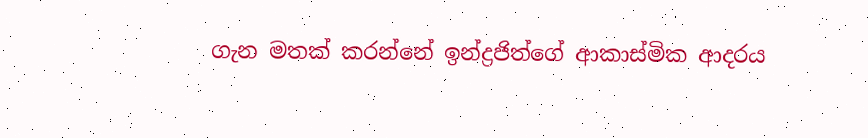ගැන මතක් කරන්නේ ඉන්ද්‍රජිත්ගේ ආකාස්මික ආදරය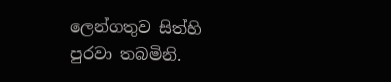ලෙන්ගතුව සිත්හි පුරවා තබමිනි.